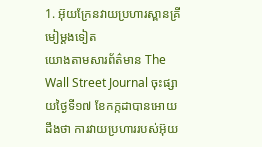1. អ៊ុយក្រែនវាយប្រហារស្ពានគ្រីមៀម្តងទៀត
យោងតាមសារព័ត៌មាន The Wall Street Journal ចុះផ្សាយថ្ងៃទី១៧ ខែកក្កដាបានអោយដឹងថា ការវាយប្រហាររបស់អ៊ុយ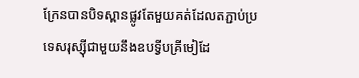ក្រែនបានបិទស្ពានផ្លូវតែមួយគត់ដែលតភ្ជាប់ប្រទេសរុស្ស៊ីជាមួយនឹងឧបទ្វីបគ្រីមៀដែ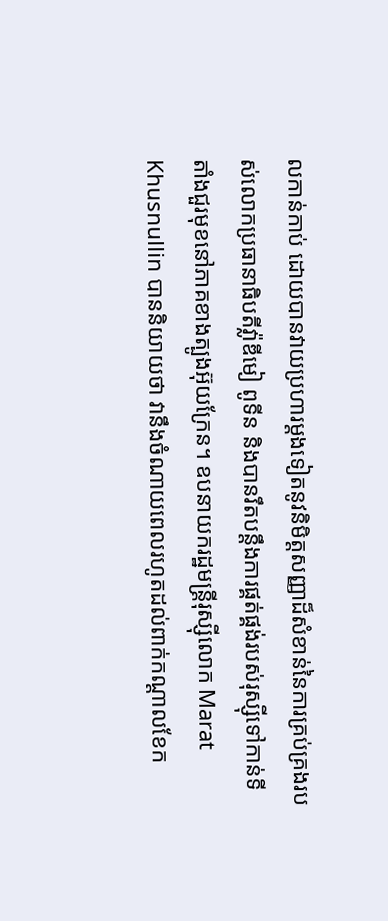លកាន់កាប់ ដោយបានវាយប្រហារម្តងទៀតនូវនិមិត្តសញ្ញាដ៏សំខាន់នៃការគ្រប់គ្រងរបស់លោកប្រធានាធិបតីវ្ល៉ាឌីមៀ ពូទីន និងបានរឹតបន្តឹងការផ្គត់ផ្គង់របស់រុស្ស៊ីទៅកាន់ទីតាំងជួរមុខនៅភាគខាងត្បូងអ៊ុយក្រែន។ ឧបនាយករដ្ឋមន្ត្រីរុស្ស៊ីលោក Marat Khusnullin បាននិយាយថា វានឹងចំណាយពេលរហូតដល់ពាក់កណ្តាលខែក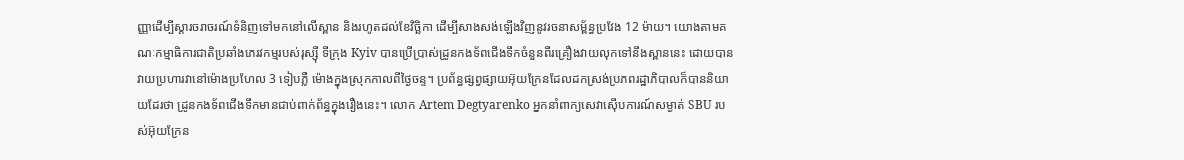ញ្ញាដើម្បីស្តារចរាចរណ៍ទំនិញទៅមកនៅលើស្ពាន និងរហូតដល់ខែវិច្ឆិកា ដើម្បីសាងសង់ឡើងវិញនូវរចនាសម្ព័ន្ធប្រវែង 12 ម៉ាយ។ យោងតាមគណៈកម្មាធិការជាតិប្រឆាំងភេរវកម្មរបស់រុស្ស៊ី ទីក្រុង Kyiv បានប្រើប្រាស់ដ្រូនកងទ័ពជើងទឹកចំនួនពីរគ្រឿងវាយលុកទៅនឹងស្ពាននេះ ដោយបានវាយប្រហារវានៅម៉ោងប្រហែល 3 ទៀបភ្លឺ ម៉ោងក្នុងស្រុកកាលពីថ្ងៃចន្ទ។ ប្រព័ន្ធផ្សព្វផ្សាយអ៊ុយក្រែនដែលដកស្រង់ប្រភពរដ្ឋាភិបាលក៏បាននិយាយដែរថា ដ្រូនកងទ័ពជើងទឹកមានជាប់ពាក់ព័ន្ធក្នុងរឿងនេះ។ លោក Artem Degtyarenko អ្នកនាំពាក្យសេវាស៊ើបការណ៍សម្ងាត់ SBU របស់អ៊ុយក្រែន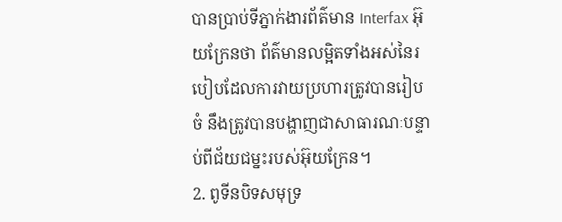បានប្រាប់ទីភ្នាក់ងារព័ត៌មាន Interfax អ៊ុយក្រែនថា ព័ត៌មានលម្អិតទាំងអស់នៃរបៀបដែលការវាយប្រហារត្រូវបានរៀបចំ នឹងត្រូវបានបង្ហាញជាសាធារណៈបន្ទាប់ពីជ័យជម្នះរបស់អ៊ុយក្រែន។
2. ពូទីនបិទសមុទ្រ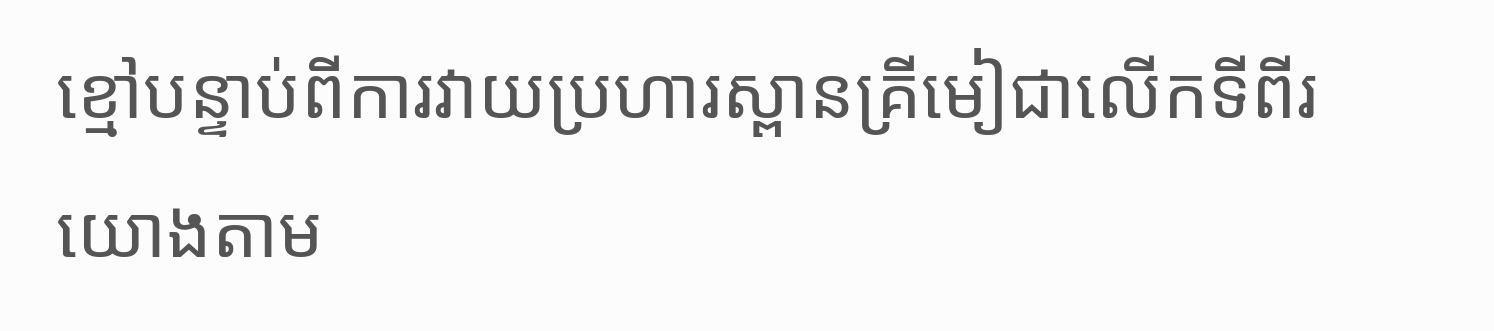ខ្មៅបន្ទាប់ពីការវាយប្រហារស្ពានគ្រីមៀជាលើកទីពីរ
យោងតាម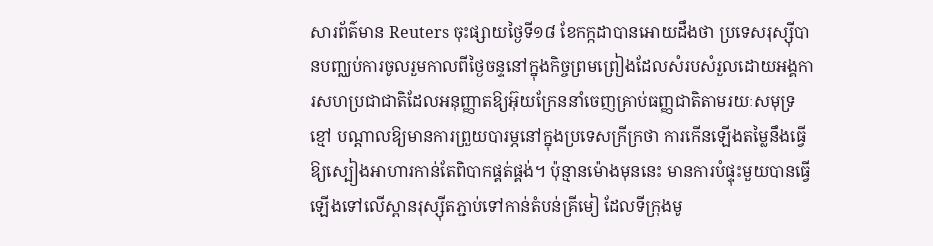សារព័ត៌មាន Reuters ចុះផ្សាយថ្ងៃទី១៨ ខែកក្កដាបានអោយដឹងថា ប្រទេសរុស្ស៊ីបានបញ្ឈប់ការចូលរួមកាលពីថ្ងៃចន្ទនៅក្នុងកិច្ចព្រមព្រៀងដែលសំរបសំរួលដោយអង្គការសហប្រជាជាតិដែលអនុញ្ញាតឱ្យអ៊ុយក្រែននាំចេញគ្រាប់ធញ្ញជាតិតាមរយៈសមុទ្រខ្មៅ បណ្តាលឱ្យមានការព្រួយបារម្ភនៅក្នុងប្រទេសក្រីក្រថា ការកើនឡើងតម្លៃនឹងធ្វើឱ្យស្បៀងអាហារកាន់តែពិបាកផ្គត់ផ្គង់។ ប៉ុន្មានម៉ោងមុននេះ មានការបំផ្ទុះមួយបានធ្វើឡើងទៅលើស្ពានរុស្ស៊ីតភ្ជាប់ទៅកាន់តំបន់គ្រីមៀ ដែលទីក្រុងមូ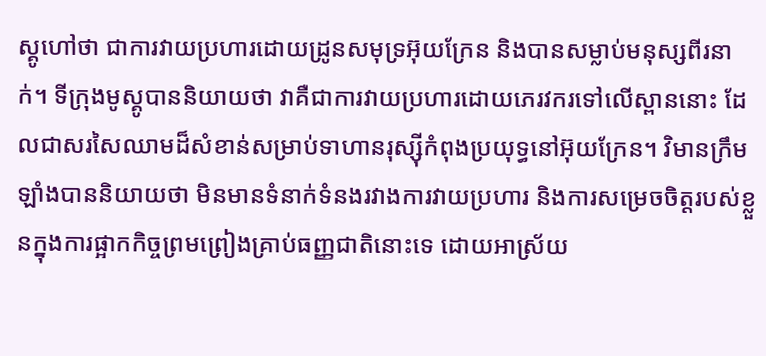ស្គូហៅថា ជាការវាយប្រហារដោយដ្រូនសមុទ្រអ៊ុយក្រែន និងបានសម្លាប់មនុស្សពីរនាក់។ ទីក្រុងមូស្គូបាននិយាយថា វាគឺជាការវាយប្រហារដោយភេរវករទៅលើស្ពាននោះ ដែលជាសរសៃឈាមដ៏សំខាន់សម្រាប់ទាហានរុស្ស៊ីកំពុងប្រយុទ្ធនៅអ៊ុយក្រែន។ វិមានក្រឹមឡាំងបាននិយាយថា មិនមានទំនាក់ទំនងរវាងការវាយប្រហារ និងការសម្រេចចិត្តរបស់ខ្លួនក្នុងការផ្អាកកិច្ចព្រមព្រៀងគ្រាប់ធញ្ញជាតិនោះទេ ដោយអាស្រ័យ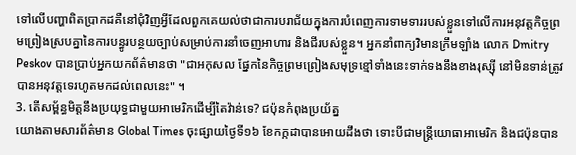ទៅលើបញ្ហាពិតប្រាកដគឺនៅជុំវិញអ្វីដែលពួកគេយល់ថាជាការបរាជ័យក្នុងការបំពេញការទាមទាររបស់ខ្លួនទៅលើការអនុវត្តកិច្ចព្រមព្រៀងស្របគ្នានៃការបន្ធូរបន្ថយច្បាប់សម្រាប់ការនាំចេញអាហារ និងជីរបស់ខ្លួន។ អ្នកនាំពាក្យវិមានក្រឹមឡាំង លោក Dmitry Peskov បានប្រាប់អ្នកយកព័ត៌មានថា "ជាអកុសល ផ្នែកនៃកិច្ចព្រមព្រៀងសមុទ្រខ្មៅទាំងនេះទាក់ទងនឹងខាងរុស្ស៊ី នៅមិនទាន់ត្រូវបានអនុវត្តទេរហូតមកដល់ពេលនេះ" ។
3. តើសម្ព័ន្ធមិត្តនឹងប្រយុទ្ធជាមួយអាមេរិកដើម្បីតៃវ៉ាន់ទេ? ជប៉ុនកំពុងប្រយ័ត្ន
យោងតាមសារព័ត៌មាន Global Times ចុះផ្សាយថ្ងៃទី១៦ ខែកក្កដាបានអោយដឹងថា ទោះបីជាមន្ត្រីយោធាអាមេរិក និងជប៉ុនបាន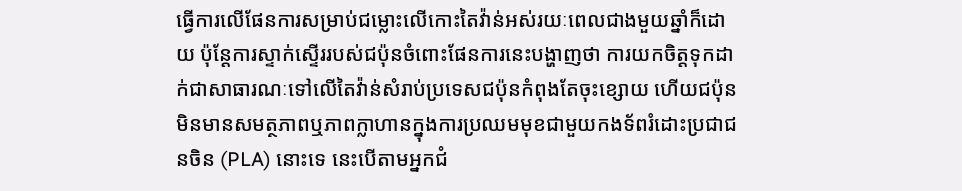ធ្វើការលើផែនការសម្រាប់ជម្លោះលើកោះតៃវ៉ាន់អស់រយៈពេលជាងមួយឆ្នាំក៏ដោយ ប៉ុន្តែការស្ទាក់ស្ទើររបស់ជប៉ុនចំពោះផែនការនេះបង្ហាញថា ការយកចិត្តទុកដាក់ជាសាធារណៈទៅលើតៃវ៉ាន់សំរាប់ប្រទេសជប៉ុនកំពុងតែចុះខ្សោយ ហើយជប៉ុនមិនមានសមត្ថភាពឬភាពក្លាហានក្នុងការប្រឈមមុខជាមួយកងទ័ពរំដោះប្រជាជនចិន (PLA) នោះទេ នេះបើតាមអ្នកជំ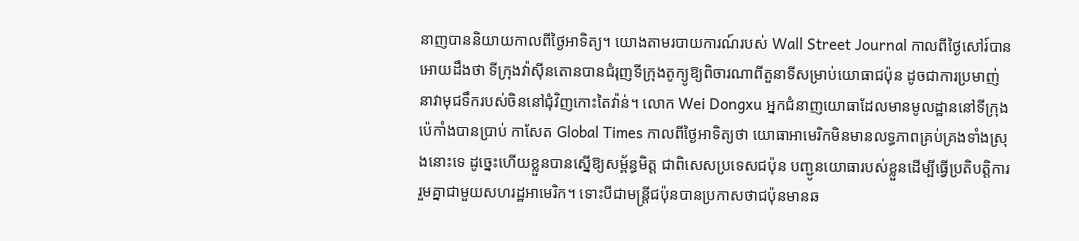នាញបាននិយាយកាលពីថ្ងៃអាទិត្យ។ យោងតាមរបាយការណ៍របស់ Wall Street Journal កាលពីថ្ងៃសៅរ៍បានអោយដឹងថា ទីក្រុងវ៉ាស៊ីនតោនបានជំរុញទីក្រុងតូក្យូឱ្យពិចារណាពីតួនាទីសម្រាប់យោធាជប៉ុន ដូចជាការប្រមាញ់នាវាមុជទឹករបស់ចិននៅជុំវិញកោះតៃវ៉ាន់។ លោក Wei Dongxu អ្នកជំនាញយោធាដែលមានមូលដ្ឋាននៅទីក្រុងប៉េកាំងបានប្រាប់ កាសែត Global Times កាលពីថ្ងៃអាទិត្យថា យោធាអាមេរិកមិនមានលទ្ធភាពគ្រប់គ្រងទាំងស្រុងនោះទេ ដូច្នេះហើយខ្លួនបានស្នើឱ្យសម្ព័ន្ធមិត្ត ជាពិសេសប្រទេសជប៉ុន បញ្ជូនយោធារបស់ខ្លួនដើម្បីធ្វើប្រតិបត្តិការរួមគ្នាជាមួយសហរដ្ឋអាមេរិក។ ទោះបីជាមន្ត្រីជប៉ុនបានប្រកាសថាជប៉ុនមានឆ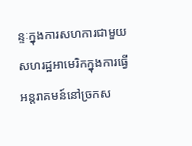ន្ទៈក្នុងការសហការជាមួយសហរដ្ឋអាមេរិកក្នុងការធ្វើអន្តរាគមន៍នៅច្រកស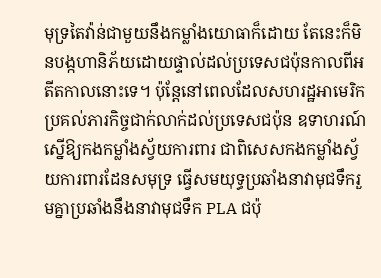មុទ្រតៃវ៉ាន់ជាមួយនឹងកម្លាំងយោធាក៏ដោយ តែនេះក៏មិនបង្កហានិភ័យដោយផ្ទាល់ដល់ប្រទេសជប៉ុនកាលពីអតីតកាលនោះទេ។ ប៉ុន្តែនៅពេលដែលសហរដ្ឋអាមេរិកប្រគល់ភារកិច្ចជាក់លាក់ដល់ប្រទេសជប៉ុន ឧទាហរណ៍ ស្នើឱ្យកងកម្លាំងស្វ័យការពារ ជាពិសេសកងកម្លាំងស្វ័យការពារដែនសមុទ្រ ធ្វើសមយុទ្ធប្រឆាំងនាវាមុជទឹករួមគ្នាប្រឆាំងនឹងនាវាមុជទឹក PLA ជប៉ុ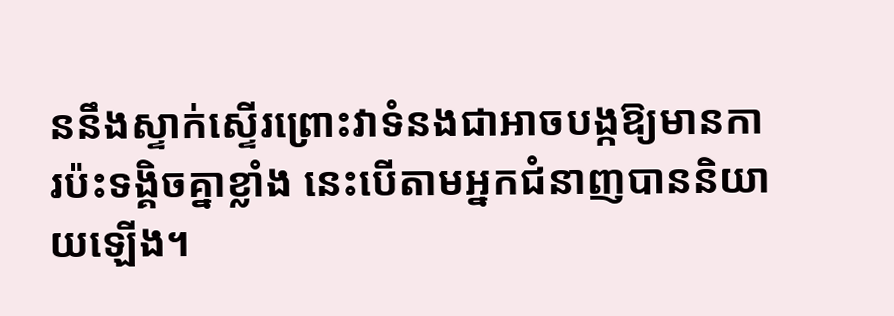ននឹងស្ទាក់ស្ទើរព្រោះវាទំនងជាអាចបង្កឱ្យមានការប៉ះទង្គិចគ្នាខ្លាំង នេះបើតាមអ្នកជំនាញបាននិយាយឡើង។